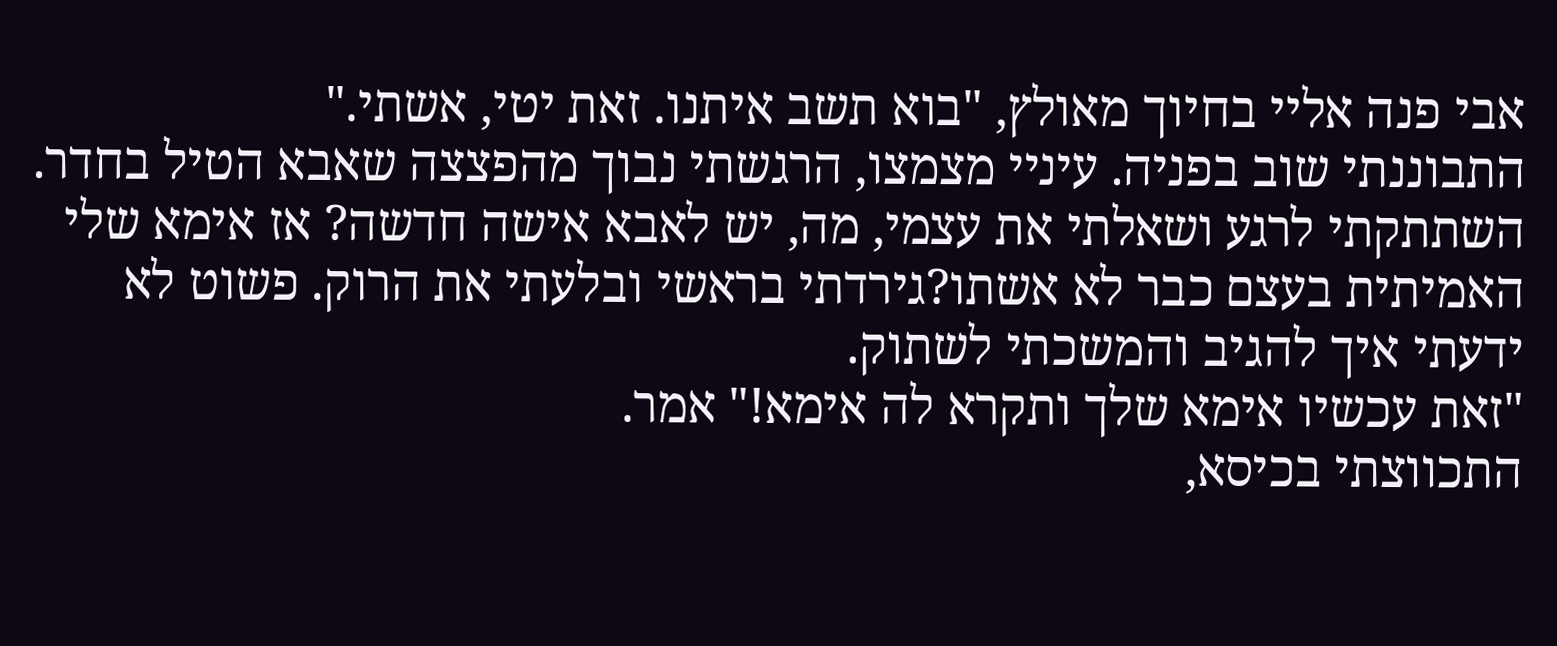אבי פנה אליי בחיוך מאולץ, "בוא תשב איתנו. זאת יטי, אשתי."
התבוננתי שוב בפניה. עיניי מצמצו, הרגשתי נבוך מהפצצה שאבא הטיל בחדר. השתתקתי לרגע ושאלתי את עצמי, מה, יש לאבא אישה חדשה? אז אימא שלי האמיתית בעצם כבר לא אשתו?גירדתי בראשי ובלעתי את הרוק. פשוט לא ידעתי איך להגיב והמשכתי לשתוק.
"זאת עכשיו אימא שלך ותקרא לה אימא!" אמר.
התכווצתי בכיסא,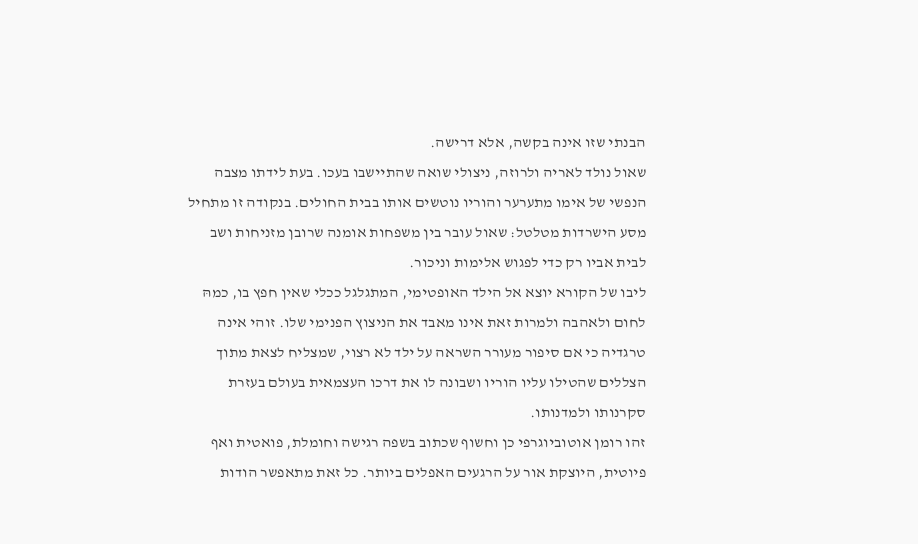הבנתי שזו אינה בקשה, אלא דרישה.
שאול נולד לאריה ולרוזה, ניצולי שואה שהתיישבו בעכו. בעת לידתו מצבה הנפשי של אימו מתערער והוריו נוטשים אותו בבית החולים. בנקודה זו מתחיל מסע הישרדות מטלטל: שאול עובר בין משפחות אומנה שרובן מזניחות ושב לבית אביו רק כדי לפגוש אלימות וניכור.
ליבו של הקורא יוצא אל הילד האופטימי, המתגלגל ככלי שאין חפץ בו, כמהּ לחום ולאהבה ולמרות זאת אינו מאבד את הניצוץ הפנימי שלו. זוהי אינה טרגדיה כי אם סיפור מעורר השראה על ילד לא רצוי, שמצליח לצאת מתוך הצללים שהטילו עליו הוריו ושבונה לו את דרכו העצמאית בעולם בעזרת סקרנותו ולמדנותו.
זהו רומן אוטוביוגרפי כן וחשוף שכתוב בשפה רגישה וחומלת, פואטית ואף פיוטית, היוצקת אור על הרגעים האפלים ביותר. כל זאת מתאפשר הודות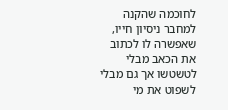לחוכמה שהקנה למחבר ניסיון חייו, שאפשרה לו לכתוב את הכאב מבלי לטשטשו אך גם מבלי לשפוט את מי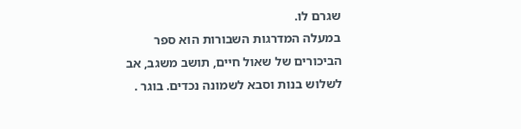שגרם לו.
במעלה המדרגות השבורות הוא ספר הביכורים של שאול חיים, תושב משגב, אב לשלוש בנות וסבא לשמונה נכדים. בוגר .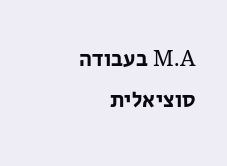M.A בעבודה סוציאלית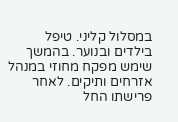במסלול קליני. טיפל בילדים ובנוער. בהמשך שימש מפקח מחוזי במנהל אזרחים ותיקים. לאחר פרישתו החל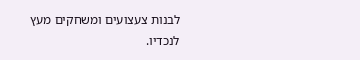לבנות צעצועים ומשחקים מעץ לנכדיו.